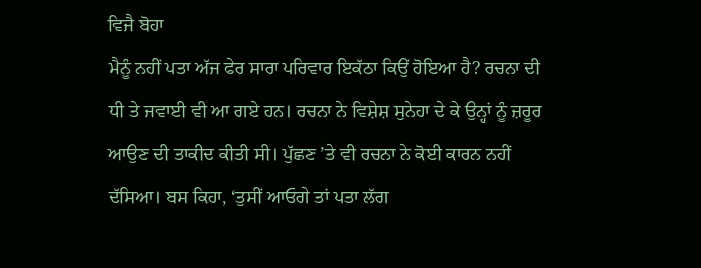ਵਿਜੈ ਬੋਹਾ
ਮੈਨੂੰ ਨਹੀਂ ਪਤਾ ਅੱਜ ਫੇਰ ਸਾਰਾ ਪਰਿਵਾਰ ਇਕੱਠਾ ਕਿਉਂ ਹੋਇਆ ਹੈ? ਰਚਨਾ ਦੀ ਧੀ ਤੇ ਜਵਾਈ ਵੀ ਆ ਗਏ ਹਨ। ਰਚਨਾ ਨੇ ਵਿਸ਼ੇਸ਼ ਸੁਨੇਹਾ ਦੇ ਕੇ ਉਨ੍ਹਾਂ ਨੂੰ ਜ਼ਰੂਰ ਆਉਣ ਦੀ ਤਾਕੀਦ ਕੀਤੀ ਸੀ। ਪੁੱਛਣ ’ਤੇ ਵੀ ਰਚਨਾ ਨੇ ਕੋਈ ਕਾਰਨ ਨਹੀਂ ਦੱਸਿਆ। ਬਸ ਕਿਹਾ, ‘ਤੁਸੀਂ ਆਓਗੇ ਤਾਂ ਪਤਾ ਲੱਗ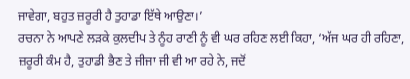ਜਾਵੇਗਾ, ਬਹੁਤ ਜ਼ਰੂਰੀ ਹੈ ਤੁਹਾਡਾ ਇੱਥੇ ਆਉਣਾ।’
ਰਚਨਾ ਨੇ ਆਪਣੇ ਲੜਕੇ ਕੁਲਦੀਪ ਤੇ ਨੂੰਹ ਰਾਣੀ ਨੂੰ ਵੀ ਘਰ ਰਹਿਣ ਲਈ ਕਿਹਾ, ‘ਅੱਜ ਘਰ ਹੀ ਰਹਿਣਾ, ਜ਼ਰੂਰੀ ਕੰਮ ਹੈ, ਤੁਹਾਡੀ ਭੈਣ ਤੇ ਜੀਜਾ ਜੀ ਵੀ ਆ ਰਹੇ ਨੇ, ਜਦੋਂ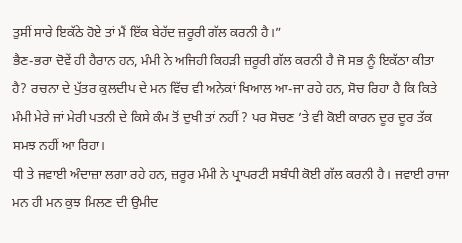ਤੁਸੀਂ ਸਾਰੇ ਇਕੱਠੇ ਹੋਏ ਤਾਂ ਮੈਂ ਇੱਕ ਬੇਹੱਦ ਜ਼ਰੂਰੀ ਗੱਲ ਕਰਨੀ ਹੈ।”
ਭੈਣ-ਭਰਾ ਦੋਵੇਂ ਹੀ ਹੈਰਾਨ ਹਨ, ਮੰਮੀ ਨੇ ਅਜਿਹੀ ਕਿਹੜੀ ਜ਼ਰੂਰੀ ਗੱਲ ਕਰਨੀ ਹੈ ਜੋ ਸਭ ਨੂੰ ਇਕੱਠਾ ਕੀਤਾ ਹੈ? ਰਚਨਾ ਦੇ ਪੁੱਤਰ ਕੁਲਦੀਪ ਦੇ ਮਨ ਵਿੱਚ ਵੀ ਅਨੇਕਾਂ ਖਿਆਲ ਆ-ਜਾ ਰਹੇ ਹਨ, ਸੋਚ ਰਿਹਾ ਹੈ ਕਿ ਕਿਤੇ ਮੰਮੀ ਮੇਰੇ ਜਾਂ ਮੇਰੀ ਪਤਨੀ ਦੇ ਕਿਸੇ ਕੰਮ ਤੋਂ ਦੁਖੀ ਤਾਂ ਨਹੀਂ ? ਪਰ ਸੋਚਣ ’ਤੇ ਵੀ ਕੋਈ ਕਾਰਨ ਦੂਰ ਦੂਰ ਤੱਕ ਸਮਝ ਨਹੀਂ ਆ ਰਿਹਾ।
ਧੀ ਤੇ ਜਵਾਈ ਅੰਦਾਜ਼ਾ ਲਗਾ ਰਹੇ ਹਨ, ਜ਼ਰੂਰ ਮੰਮੀ ਨੇ ਪ੍ਰਾਪਰਟੀ ਸਬੰਧੀ ਕੋਈ ਗੱਲ ਕਰਨੀ ਹੈ। ਜਵਾਈ ਰਾਜਾ ਮਨ ਹੀ ਮਨ ਕੁਝ ਮਿਲਣ ਦੀ ਉਮੀਦ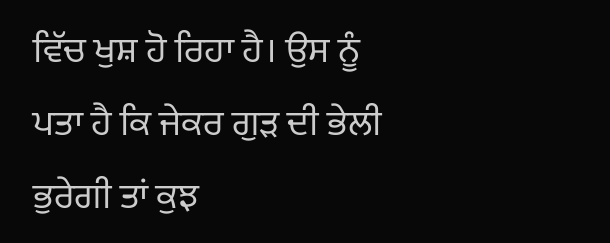ਵਿੱਚ ਖੁਸ਼ ਹੋ ਰਿਹਾ ਹੈ। ਉਸ ਨੂੰ ਪਤਾ ਹੈ ਕਿ ਜੇਕਰ ਗੁੜ ਦੀ ਭੇਲੀ ਭੁਰੇਗੀ ਤਾਂ ਕੁਝ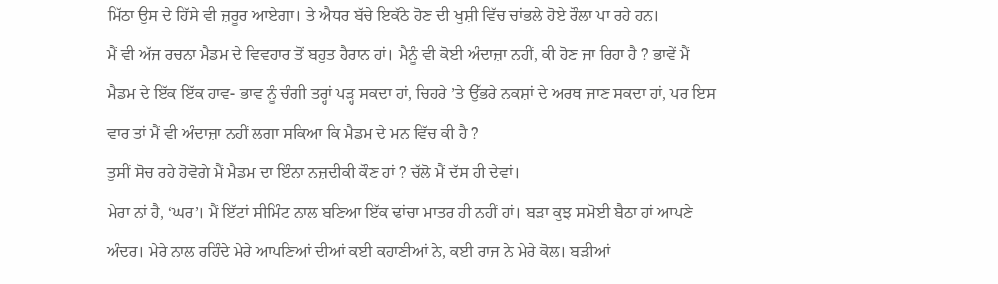ਮਿੱਠਾ ਉਸ ਦੇ ਹਿੱਸੇ ਵੀ ਜ਼ਰੂਰ ਆਏਗਾ। ਤੇ ਐਧਰ ਬੱਚੇ ਇਕੱਠੇ ਹੋਣ ਦੀ ਖੁਸ਼ੀ ਵਿੱਚ ਚਾਂਭਲੇ ਹੋਏ ਰੌਲਾ ਪਾ ਰਹੇ ਹਨ।
ਮੈਂ ਵੀ ਅੱਜ ਰਚਨਾ ਮੈਡਮ ਦੇ ਵਿਵਹਾਰ ਤੋਂ ਬਹੁਤ ਹੈਰਾਨ ਹਾਂ। ਮੈਨੂੰ ਵੀ ਕੋਈ ਅੰਦਾਜ਼ਾ ਨਹੀਂ, ਕੀ ਹੋਣ ਜਾ ਰਿਹਾ ਹੈ ? ਭਾਵੇਂ ਮੈਂ ਮੈਡਮ ਦੇ ਇੱਕ ਇੱਕ ਹਾਵ- ਭਾਵ ਨੂੰ ਚੰਗੀ ਤਰ੍ਹਾਂ ਪੜ੍ਹ ਸਕਦਾ ਹਾਂ, ਚਿਹਰੇ ’ਤੇ ਉੱਭਰੇ ਨਕਸ਼ਾਂ ਦੇ ਅਰਥ ਜਾਣ ਸਕਦਾ ਹਾਂ, ਪਰ ਇਸ ਵਾਰ ਤਾਂ ਮੈਂ ਵੀ ਅੰਦਾਜ਼ਾ ਨਹੀਂ ਲਗਾ ਸਕਿਆ ਕਿ ਮੈਡਮ ਦੇ ਮਨ ਵਿੱਚ ਕੀ ਹੈ ?
ਤੁਸੀਂ ਸੋਚ ਰਹੇ ਹੋਵੋਗੇ ਮੈਂ ਮੈਡਮ ਦਾ ਇੰਨਾ ਨਜ਼ਦੀਕੀ ਕੌਣ ਹਾਂ ? ਚੱਲੋ ਮੈਂ ਦੱਸ ਹੀ ਦੇਵਾਂ।
ਮੇਰਾ ਨਾਂ ਹੈ, ‘ਘਰ’। ਮੈਂ ਇੱਟਾਂ ਸੀਮਿੰਟ ਨਾਲ ਬਣਿਆ ਇੱਕ ਢਾਂਚਾ ਮਾਤਰ ਹੀ ਨਹੀਂ ਹਾਂ। ਬੜਾ ਕੁਝ ਸਮੋਈ ਬੈਠਾ ਹਾਂ ਆਪਣੇ ਅੰਦਰ। ਮੇਰੇ ਨਾਲ ਰਹਿੰਦੇ ਮੇਰੇ ਆਪਣਿਆਂ ਦੀਆਂ ਕਈ ਕਹਾਣੀਆਂ ਨੇ, ਕਈ ਰਾਜ ਨੇ ਮੇਰੇ ਕੋਲ। ਬੜੀਆਂ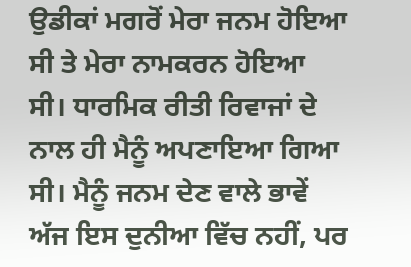ਉਡੀਕਾਂ ਮਗਰੋਂ ਮੇਰਾ ਜਨਮ ਹੋਇਆ ਸੀ ਤੇ ਮੇਰਾ ਨਾਮਕਰਨ ਹੋਇਆ ਸੀ। ਧਾਰਮਿਕ ਰੀਤੀ ਰਿਵਾਜਾਂ ਦੇ ਨਾਲ ਹੀ ਮੈਨੂੰ ਅਪਣਾਇਆ ਗਿਆ ਸੀ। ਮੈਨੂੰ ਜਨਮ ਦੇਣ ਵਾਲੇ ਭਾਵੇਂ ਅੱਜ ਇਸ ਦੁਨੀਆ ਵਿੱਚ ਨਹੀਂ, ਪਰ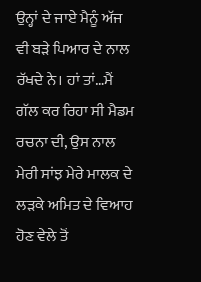ਉਨ੍ਹਾਂ ਦੇ ਜਾਏ ਮੈਨੂੰ ਅੱਜ ਵੀ ਬੜੇ ਪਿਆਰ ਦੇ ਨਾਲ ਰੱਖਦੇ ਨੇ। ਹਾਂ ਤਾਂ…ਮੈਂ ਗੱਲ ਕਰ ਰਿਹਾ ਸੀ ਮੈਡਮ ਰਚਨਾ ਦੀ, ਉਸ ਨਾਲ ਮੇਰੀ ਸਾਂਝ ਮੇਰੇ ਮਾਲਕ ਦੇ ਲੜਕੇ ਅਮਿਤ ਦੇ ਵਿਆਹ ਹੋਣ ਵੇਲੇ ਤੋਂ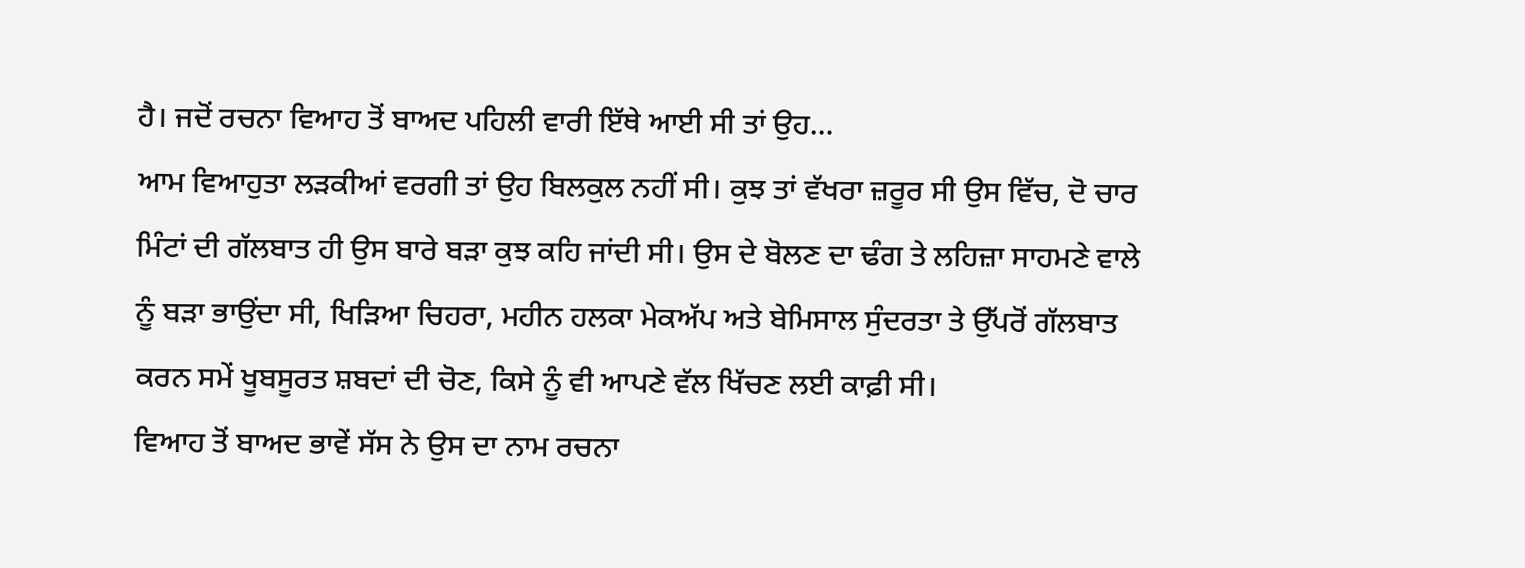ਹੈ। ਜਦੋਂ ਰਚਨਾ ਵਿਆਹ ਤੋਂ ਬਾਅਦ ਪਹਿਲੀ ਵਾਰੀ ਇੱਥੇ ਆਈ ਸੀ ਤਾਂ ਉਹ…
ਆਮ ਵਿਆਹੁਤਾ ਲੜਕੀਆਂ ਵਰਗੀ ਤਾਂ ਉਹ ਬਿਲਕੁਲ ਨਹੀਂ ਸੀ। ਕੁਝ ਤਾਂ ਵੱਖਰਾ ਜ਼ਰੂਰ ਸੀ ਉਸ ਵਿੱਚ, ਦੋ ਚਾਰ ਮਿੰਟਾਂ ਦੀ ਗੱਲਬਾਤ ਹੀ ਉਸ ਬਾਰੇ ਬੜਾ ਕੁਝ ਕਹਿ ਜਾਂਦੀ ਸੀ। ਉਸ ਦੇ ਬੋਲਣ ਦਾ ਢੰਗ ਤੇ ਲਹਿਜ਼ਾ ਸਾਹਮਣੇ ਵਾਲੇ ਨੂੰ ਬੜਾ ਭਾਉਂਦਾ ਸੀ, ਖਿੜਿਆ ਚਿਹਰਾ, ਮਹੀਨ ਹਲਕਾ ਮੇਕਅੱਪ ਅਤੇ ਬੇਮਿਸਾਲ ਸੁੰਦਰਤਾ ਤੇ ਉੱਪਰੋਂ ਗੱਲਬਾਤ ਕਰਨ ਸਮੇਂ ਖੂਬਸੂਰਤ ਸ਼ਬਦਾਂ ਦੀ ਚੋਣ, ਕਿਸੇ ਨੂੰ ਵੀ ਆਪਣੇ ਵੱਲ ਖਿੱਚਣ ਲਈ ਕਾਫ਼ੀ ਸੀ।
ਵਿਆਹ ਤੋਂ ਬਾਅਦ ਭਾਵੇਂ ਸੱਸ ਨੇ ਉਸ ਦਾ ਨਾਮ ਰਚਨਾ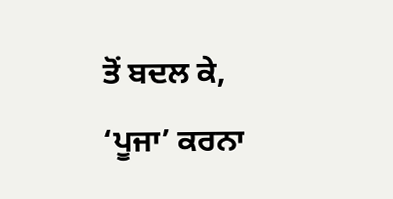ਤੋਂ ਬਦਲ ਕੇ, ‘ਪੂਜਾ’ ਕਰਨਾ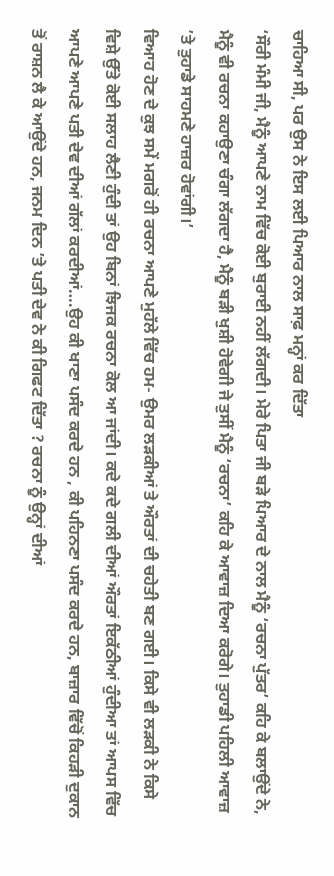ਚਾਹਿਆ ਸੀ, ਪਰ ਉਸ ਨੇ ਇਸ ਲਈ ਪਿਆਰ ਨਾਲ ਸਾਫ਼ ਮਨ੍ਹਾਂ ਕਰ ਦਿੱਤਾ
‘ਸੌਰੀ ਮੰਮੀ ਜੀ, ਮੈਨੂੰ ਆਪਣੇ ਨਾਮ ਵਿੱਚ ਕੋਈ ਬੁਰਾਈ ਨਹੀਂ ਲੱਗਦੀ। ਮੇਰੇ ਪਿਤਾ ਜੀ ਬੜੇ ਪਿਆਰ ਦੇ ਨਾਲ ਮੈਨੂੰ ‘ਰਚਨਾ ਪੁੱਤਰ’ ਕਹਿ ਕੇ ਬਲਾਉਂਦੇ ਨੇ, ਮੈਨੂੰ ਵੀ ਰਚਨਾ ਕਹਾਉਣਾ ਚੰਗਾ ਲੱਗਦਾ ਹੈ, ਮੈਨੂੰ ਬੜੀ ਖੁਸ਼ੀ ਹੋਵੇਗੀ ਜੇ ਤੁਸੀਂ ਮੈਨੂੰ ‘ਰਚਨਾ’ ਕਹਿ ਕੇ ਆਵਾਜ਼ ਦਿਆ ਕਰੋਗੇ। ਤੁਹਾਡੀ ਪਹਿਲੀ ਆਵਾਜ਼ ’ਤੇ ਤੁਹਾਡੇ ਸਾਹਮਣੇ ਹਾਜ਼ਰ ਹੋਵਾਂਗੀ।’
ਵਿਆਹ ਹੋਣ ਦੇ ਕੁਝ ਸਮੇਂ ਮਗਰੋਂ ਹੀ ਰਚਨਾ ਆਪਣੇ ਮੁਹੱਲੇ ਵਿੱਚ ਹਮ- ਉਮਰ ਲੜਕੀਆਂ ਤੇ ਔਰਤਾਂ ਦੀ ਚਹੇਤੀ ਬਣ ਗਈ। ਕਿਸੇ ਵੀ ਲੜਕੀ ਨੇ ਕਿਸੇ ਵਿਸ਼ੇ ਉੱਤੇ ਕੋਈ ਸਲਾਹ ਲੈਣੀ ਹੁੰਦੀ ਤਾਂ ਉਹ ਬਿਨਾਂ ਝਿਜਕ ਰਚਨਾ ਕੋਲ ਆ ਜਾਂਦੀ। ਕਦੇ ਕਦੇ ਗਲੀ ਦੀਆਂ ਔਰਤਾਂ ਇਕੱਠੀਆਂ ਹੁੰਦੀਆ ਤਾਂ ਆਪਸ ਵਿੱਚ ਆਪਣੇ ਆਪਣੇ ਪਤੀ ਦੇਵ ਦੀਆਂ ਗੱਲਾਂ ਕਰਦੀਆਂ….ਉਹ ਕੀ ਖਾਣਾ ਪਸੰਦ ਕਰਦੇ ਹਨ , ਕੀ ਪਹਿਨਣਾ ਪਸੰਦ ਕਰਦੇ ਹਨ, ਬਾਜ਼ਾਰ ਵਿੱਚੋਂ ਕਿਹੜੀ ਦੁਕਾਨ ਤੋਂ ਰਾਸ਼ਨ ਲੈ ਕੇ ਆਉਂਦੇ ਹਨ, ਜਨਮ ਦਿਨ ’ਤੇ ਪਤੀ ਦੇਵ ਨੇ ਕੀ ਗਿਫਟ ਦਿੱਤਾ ? ਰਚਨਾ ਨੂੰ ਉਨ੍ਹਾਂ ਦੀਆਂ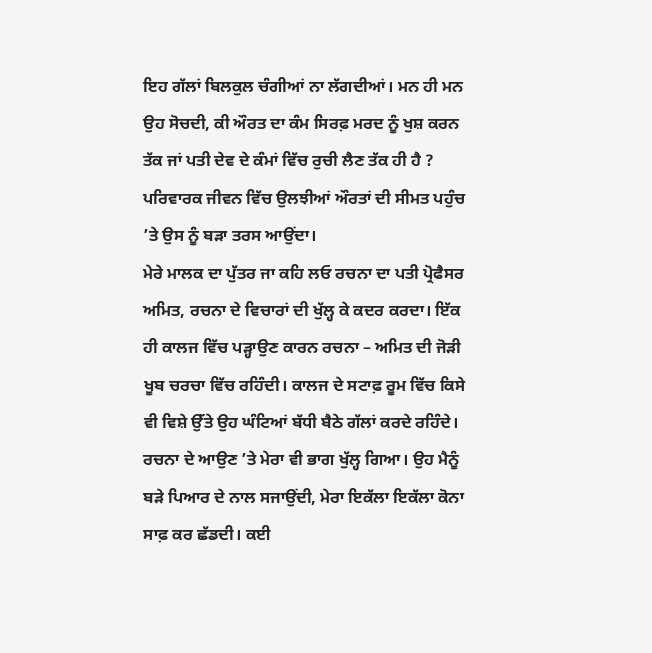ਇਹ ਗੱਲਾਂ ਬਿਲਕੁਲ ਚੰਗੀਆਂ ਨਾ ਲੱਗਦੀਆਂ। ਮਨ ਹੀ ਮਨ ਉਹ ਸੋਚਦੀ, ਕੀ ਔਰਤ ਦਾ ਕੰਮ ਸਿਰਫ਼ ਮਰਦ ਨੂੰ ਖੁਸ਼ ਕਰਨ ਤੱਕ ਜਾਂ ਪਤੀ ਦੇਵ ਦੇ ਕੰਮਾਂ ਵਿੱਚ ਰੁਚੀ ਲੈਣ ਤੱਕ ਹੀ ਹੈ ?
ਪਰਿਵਾਰਕ ਜੀਵਨ ਵਿੱਚ ਉਲਝੀਆਂ ਔਰਤਾਂ ਦੀ ਸੀਮਤ ਪਹੁੰਚ ’ਤੇ ਉਸ ਨੂੰ ਬੜਾ ਤਰਸ ਆਉਂਦਾ।
ਮੇਰੇ ਮਾਲਕ ਦਾ ਪੁੱਤਰ ਜਾ ਕਹਿ ਲਓ ਰਚਨਾ ਦਾ ਪਤੀ ਪ੍ਰੋਫੈਸਰ ਅਮਿਤ, ਰਚਨਾ ਦੇ ਵਿਚਾਰਾਂ ਦੀ ਖੁੱਲ੍ਹ ਕੇ ਕਦਰ ਕਰਦਾ। ਇੱਕ ਹੀ ਕਾਲਜ ਵਿੱਚ ਪੜ੍ਹਾਉਣ ਕਾਰਨ ਰਚਨਾ – ਅਮਿਤ ਦੀ ਜੋੜੀ ਖੂਬ ਚਰਚਾ ਵਿੱਚ ਰਹਿੰਦੀ। ਕਾਲਜ ਦੇ ਸਟਾਫ਼ ਰੂਮ ਵਿੱਚ ਕਿਸੇ ਵੀ ਵਿਸ਼ੇ ਉੱਤੇ ਉਹ ਘੰਟਿਆਂ ਬੱਧੀ ਬੈਠੇ ਗੱਲਾਂ ਕਰਦੇ ਰਹਿੰਦੇ।
ਰਚਨਾ ਦੇ ਆਉਣ ’ਤੇ ਮੇਰਾ ਵੀ ਭਾਗ ਖੁੱਲ੍ਹ ਗਿਆ। ਉਹ ਮੈਨੂੰ ਬੜੇ ਪਿਆਰ ਦੇ ਨਾਲ ਸਜਾਉਂਦੀ, ਮੇਰਾ ਇਕੱਲਾ ਇਕੱਲਾ ਕੋਨਾ ਸਾਫ਼ ਕਰ ਛੱਡਦੀ। ਕਈ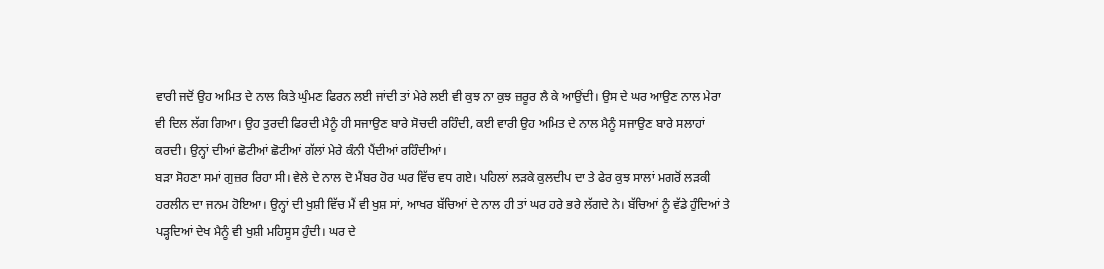ਵਾਰੀ ਜਦੋਂ ਉਹ ਅਮਿਤ ਦੇ ਨਾਲ ਕਿਤੇ ਘੁੰਮਣ ਫਿਰਨ ਲਈ ਜਾਂਦੀ ਤਾਂ ਮੇਰੇ ਲਈ ਵੀ ਕੁਝ ਨਾ ਕੁਝ ਜ਼ਰੂਰ ਲੈ ਕੇ ਆਉਂਦੀ। ਉਸ ਦੇ ਘਰ ਆਉਣ ਨਾਲ ਮੇਰਾ ਵੀ ਦਿਲ ਲੱਗ ਗਿਆ। ਉਹ ਤੁਰਦੀ ਫਿਰਦੀ ਮੈਨੂੰ ਹੀ ਸਜਾਉਣ ਬਾਰੇ ਸੋਚਦੀ ਰਹਿੰਦੀ, ਕਈ ਵਾਰੀ ਉਹ ਅਮਿਤ ਦੇ ਨਾਲ ਮੈਨੂੰ ਸਜਾਉਣ ਬਾਰੇ ਸਲਾਹਾਂ ਕਰਦੀ। ਉਨ੍ਹਾਂ ਦੀਆਂ ਛੋਟੀਆਂ ਛੋਟੀਆਂ ਗੱਲਾਂ ਮੇਰੇ ਕੰਨੀ ਪੈਂਦੀਆਂ ਰਹਿੰਦੀਆਂ।
ਬੜਾ ਸੋਹਣਾ ਸਮਾਂ ਗੁਜ਼ਰ ਰਿਹਾ ਸੀ। ਵੇਲੇ ਦੇ ਨਾਲ ਦੋ ਮੈਂਬਰ ਹੋਰ ਘਰ ਵਿੱਚ ਵਧ ਗਏ। ਪਹਿਲਾਂ ਲੜਕੇ ਕੁਲਦੀਪ ਦਾ ਤੇ ਫੇਰ ਕੁਝ ਸਾਲਾਂ ਮਗਰੋਂ ਲੜਕੀ ਹਰਲੀਨ ਦਾ ਜਨਮ ਹੋਇਆ। ਉਨ੍ਹਾਂ ਦੀ ਖੁਸ਼ੀ ਵਿੱਚ ਮੈਂ ਵੀ ਖੁਸ਼ ਸਾਂ, ਆਖਰ ਬੱਚਿਆਂ ਦੇ ਨਾਲ ਹੀ ਤਾਂ ਘਰ ਹਰੇ ਭਰੇ ਲੱਗਦੇ ਨੇ। ਬੱਚਿਆਂ ਨੂੰ ਵੱਡੇ ਹੁੰਦਿਆਂ ਤੇ ਪੜ੍ਹਦਿਆਂ ਦੇਖ ਮੈਨੂੰ ਵੀ ਖੁਸ਼ੀ ਮਹਿਸੂਸ ਹੁੰਦੀ। ਘਰ ਦੇ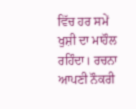ਵਿੱਚ ਹਰ ਸਮੇਂ ਖੁਸ਼ੀ ਦਾ ਮਾਹੌਲ ਰਹਿੰਦਾ। ਰਚਨਾ ਆਪਣੀ ਨੌਕਰੀ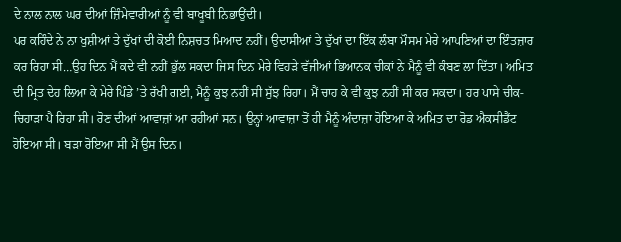ਦੇ ਨਾਲ ਨਾਲ ਘਰ ਦੀਆਂ ਜ਼ਿੰਮੇਵਾਰੀਆਂ ਨੂੰ ਵੀ ਬਾਖੂਬੀ ਨਿਭਾਉਂਦੀ।
ਪਰ ਕਹਿੰਦੇ ਨੇ ਨਾ ਖੁਸ਼ੀਆਂ ਤੇ ਦੁੱਖਾਂ ਦੀ ਕੋਈ ਨਿਸ਼ਚਤ ਮਿਆਦ ਨਹੀਂ। ਉਦਾਸੀਆਂ ਤੇ ਦੁੱਖਾਂ ਦਾ ਇੱਕ ਲੰਬਾ ਮੌਸਮ ਮੇਰੇ ਆਪਣਿਆਂ ਦਾ ਇੰਤਜ਼ਾਰ ਕਰ ਰਿਹਾ ਸੀ…ਉਹ ਦਿਨ ਮੈਂ ਕਦੇ ਵੀ ਨਹੀਂ ਭੁੱਲ ਸਕਦਾ ਜਿਸ ਦਿਨ ਮੇਰੇ ਵਿਹੜੇ ਵੱਜੀਆਂ ਭਿਆਨਕ ਚੀਕਾਂ ਨੇ ਮੈਨੂੰ ਵੀ ਕੰਬਣ ਲਾ ਦਿੱਤਾ। ਅਮਿਤ ਦੀ ਮ੍ਰਿਤ ਦੇਹ ਲਿਆ ਕੇ ਮੇਰੇ ਪਿੰਡੇ ’ਤੇ ਰੱਖੀ ਗਈ, ਮੈਨੂੰ ਕੁਝ ਨਹੀਂ ਸੀ ਸੁੱਝ ਰਿਹਾ। ਮੈਂ ਚਾਹ ਕੇ ਵੀ ਕੁਝ ਨਹੀਂ ਸੀ ਕਰ ਸਕਦਾ। ਹਰ ਪਾਸੇ ਚੀਕ- ਚਿਹਾੜਾ ਪੈ ਰਿਹਾ ਸੀ। ਰੋਣ ਦੀਆਂ ਆਵਾਜ਼ਾਂ ਆ ਰਹੀਆਂ ਸਨ। ਉਨ੍ਹਾਂ ਆਵਾਜ਼ਾ ਤੋਂ ਹੀ ਮੈਨੂੰ ਅੰਦਾਜ਼ਾ ਹੋਇਆ ਕੇ ਅਮਿਤ ਦਾ ਰੋਡ ਐਕਸੀਡੈਂਟ ਹੋਇਆ ਸੀ। ਬੜਾ ਰੋਇਆ ਸੀ ਮੈਂ ਉਸ ਦਿਨ।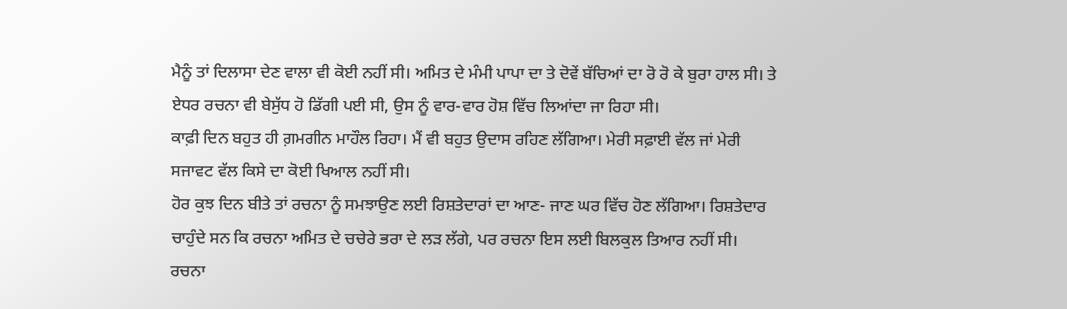ਮੈਨੂੰ ਤਾਂ ਦਿਲਾਸਾ ਦੇਣ ਵਾਲਾ ਵੀ ਕੋਈ ਨਹੀਂ ਸੀ। ਅਮਿਤ ਦੇ ਮੰਮੀ ਪਾਪਾ ਦਾ ਤੇ ਦੋਵੇਂ ਬੱਚਿਆਂ ਦਾ ਰੋ ਰੋ ਕੇ ਬੁਰਾ ਹਾਲ ਸੀ। ਤੇ ਏਧਰ ਰਚਨਾ ਵੀ ਬੇਸੁੱਧ ਹੋ ਡਿੱਗੀ ਪਈ ਸੀ, ਉਸ ਨੂੰ ਵਾਰ-ਵਾਰ ਹੋਸ਼ ਵਿੱਚ ਲਿਆਂਦਾ ਜਾ ਰਿਹਾ ਸੀ।
ਕਾਫ਼ੀ ਦਿਨ ਬਹੁਤ ਹੀ ਗ਼ਮਗੀਨ ਮਾਹੌਲ ਰਿਹਾ। ਮੈਂ ਵੀ ਬਹੁਤ ਉਦਾਸ ਰਹਿਣ ਲੱਗਿਆ। ਮੇਰੀ ਸਫ਼ਾਈ ਵੱਲ ਜਾਂ ਮੇਰੀ ਸਜਾਵਟ ਵੱਲ ਕਿਸੇ ਦਾ ਕੋਈ ਖਿਆਲ ਨਹੀਂ ਸੀ।
ਹੋਰ ਕੁਝ ਦਿਨ ਬੀਤੇ ਤਾਂ ਰਚਨਾ ਨੂੰ ਸਮਝਾਉਣ ਲਈ ਰਿਸ਼ਤੇਦਾਰਾਂ ਦਾ ਆਣ- ਜਾਣ ਘਰ ਵਿੱਚ ਹੋਣ ਲੱਗਿਆ। ਰਿਸ਼ਤੇਦਾਰ ਚਾਹੁੰਦੇ ਸਨ ਕਿ ਰਚਨਾ ਅਮਿਤ ਦੇ ਚਚੇਰੇ ਭਰਾ ਦੇ ਲੜ ਲੱਗੇ, ਪਰ ਰਚਨਾ ਇਸ ਲਈ ਬਿਲਕੁਲ ਤਿਆਰ ਨਹੀਂ ਸੀ।
ਰਚਨਾ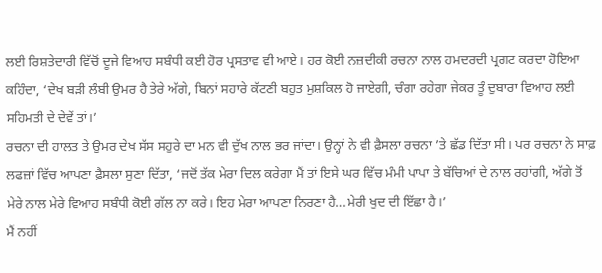ਲਈ ਰਿਸ਼ਤੇਦਾਰੀ ਵਿੱਚੋਂ ਦੂਜੇ ਵਿਆਹ ਸਬੰਧੀ ਕਈ ਹੋਰ ਪ੍ਰਸਤਾਵ ਵੀ ਆਏ। ਹਰ ਕੋਈ ਨਜ਼ਦੀਕੀ ਰਚਨਾ ਨਾਲ ਹਮਦਰਦੀ ਪ੍ਰਗਟ ਕਰਦਾ ਹੋਇਆ ਕਹਿੰਦਾ, ‘ਦੇਖ ਬੜੀ ਲੰਬੀ ਉਮਰ ਹੈ ਤੇਰੇ ਅੱਗੇ, ਬਿਨਾਂ ਸਹਾਰੇ ਕੱਟਣੀ ਬਹੁਤ ਮੁਸ਼ਕਿਲ ਹੋ ਜਾਏਗੀ, ਚੰਗਾ ਰਹੇਗਾ ਜੇਕਰ ਤੂੰ ਦੁਬਾਰਾ ਵਿਆਹ ਲਈ ਸਹਿਮਤੀ ਦੇ ਦੇਵੇਂ ਤਾਂ।’
ਰਚਨਾ ਦੀ ਹਾਲਤ ਤੇ ਉਮਰ ਦੇਖ ਸੱਸ ਸਹੁਰੇ ਦਾ ਮਨ ਵੀ ਦੁੱਖ ਨਾਲ ਭਰ ਜਾਂਦਾ। ਉਨ੍ਹਾਂ ਨੇ ਵੀ ਫ਼ੈਸਲਾ ਰਚਨਾ ’ਤੇ ਛੱਡ ਦਿੱਤਾ ਸੀ। ਪਰ ਰਚਨਾ ਨੇ ਸਾਫ਼ ਲਫਜ਼ਾਂ ਵਿੱਚ ਆਪਣਾ ਫ਼ੈਸਲਾ ਸੁਣਾ ਦਿੱਤਾ, ‘ਜਦੋਂ ਤੱਕ ਮੇਰਾ ਦਿਲ ਕਰੇਗਾ ਮੈਂ ਤਾਂ ਇਸੇ ਘਰ ਵਿੱਚ ਮੰਮੀ ਪਾਪਾ ਤੇ ਬੱਚਿਆਂ ਦੇ ਨਾਲ ਰਹਾਂਗੀ, ਅੱਗੇ ਤੋਂ ਮੇਰੇ ਨਾਲ ਮੇਰੇ ਵਿਆਹ ਸਬੰਧੀ ਕੋਈ ਗੱਲ ਨਾ ਕਰੇ। ਇਹ ਮੇਰਾ ਆਪਣਾ ਨਿਰਣਾ ਹੈ…ਮੇਰੀ ਖੁਦ ਦੀ ਇੱਛਾ ਹੈ।’
ਮੈਂ ਨਹੀਂ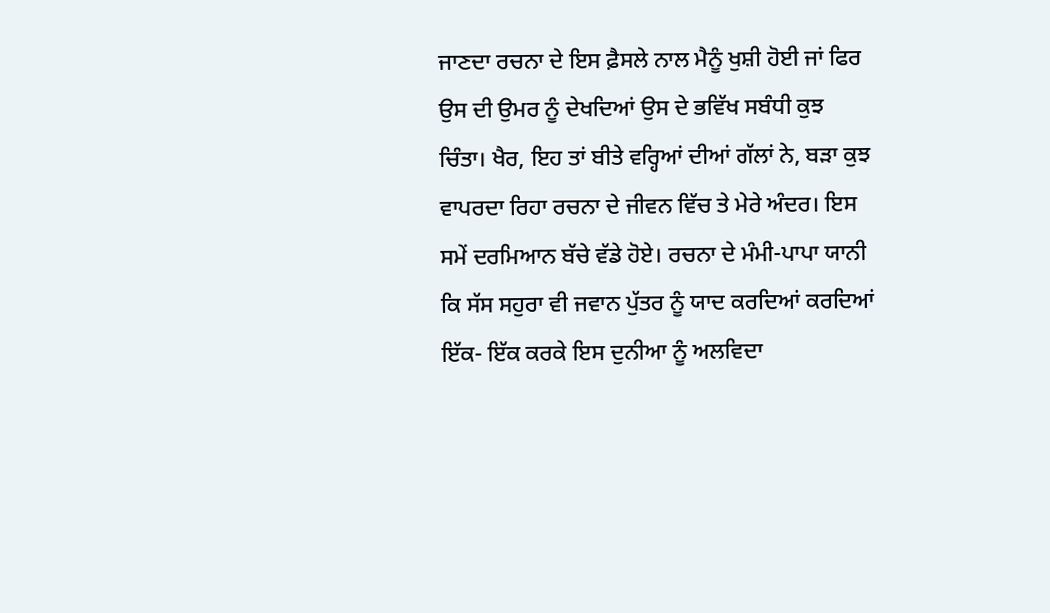ਜਾਣਦਾ ਰਚਨਾ ਦੇ ਇਸ ਫ਼ੈਸਲੇ ਨਾਲ ਮੈਨੂੰ ਖੁਸ਼ੀ ਹੋਈ ਜਾਂ ਫਿਰ ਉਸ ਦੀ ਉਮਰ ਨੂੰ ਦੇਖਦਿਆਂ ਉਸ ਦੇ ਭਵਿੱਖ ਸਬੰਧੀ ਕੁਝ ਚਿੰਤਾ। ਖੈਰ, ਇਹ ਤਾਂ ਬੀਤੇ ਵਰ੍ਹਿਆਂ ਦੀਆਂ ਗੱਲਾਂ ਨੇ, ਬੜਾ ਕੁਝ ਵਾਪਰਦਾ ਰਿਹਾ ਰਚਨਾ ਦੇ ਜੀਵਨ ਵਿੱਚ ਤੇ ਮੇਰੇ ਅੰਦਰ। ਇਸ ਸਮੇਂ ਦਰਮਿਆਨ ਬੱਚੇ ਵੱਡੇ ਹੋਏ। ਰਚਨਾ ਦੇ ਮੰਮੀ-ਪਾਪਾ ਯਾਨੀ ਕਿ ਸੱਸ ਸਹੁਰਾ ਵੀ ਜਵਾਨ ਪੁੱਤਰ ਨੂੰ ਯਾਦ ਕਰਦਿਆਂ ਕਰਦਿਆਂ ਇੱਕ- ਇੱਕ ਕਰਕੇ ਇਸ ਦੁਨੀਆ ਨੂੰ ਅਲਵਿਦਾ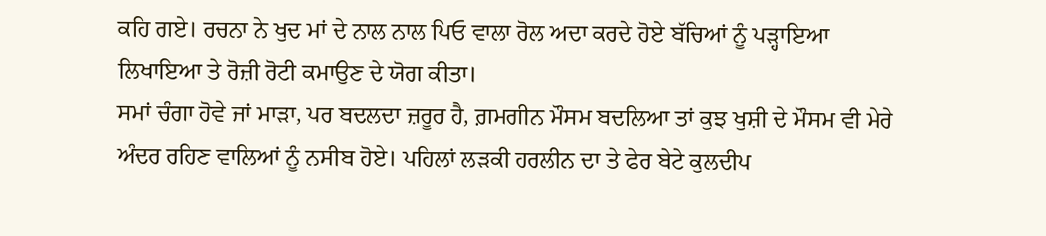ਕਹਿ ਗਏ। ਰਚਨਾ ਨੇ ਖੁਦ ਮਾਂ ਦੇ ਨਾਲ ਨਾਲ ਪਿਓ ਵਾਲਾ ਰੋਲ ਅਦਾ ਕਰਦੇ ਹੋਏ ਬੱਚਿਆਂ ਨੂੰ ਪੜ੍ਹਾਇਆ ਲਿਖਾਇਆ ਤੇ ਰੋਜ਼ੀ ਰੋਟੀ ਕਮਾਉਣ ਦੇ ਯੋਗ ਕੀਤਾ।
ਸਮਾਂ ਚੰਗਾ ਹੋਵੇ ਜਾਂ ਮਾੜਾ, ਪਰ ਬਦਲਦਾ ਜ਼ਰੂਰ ਹੈ, ਗ਼ਮਗੀਨ ਮੌਸਮ ਬਦਲਿਆ ਤਾਂ ਕੁਝ ਖੁਸ਼ੀ ਦੇ ਮੌਸਮ ਵੀ ਮੇਰੇ ਅੰਦਰ ਰਹਿਣ ਵਾਲਿਆਂ ਨੂੰ ਨਸੀਬ ਹੋਏ। ਪਹਿਲਾਂ ਲੜਕੀ ਹਰਲੀਨ ਦਾ ਤੇ ਫੇਰ ਬੇਟੇ ਕੁਲਦੀਪ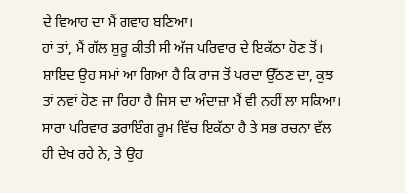ਦੇ ਵਿਆਹ ਦਾ ਮੈਂ ਗਵਾਹ ਬਣਿਆ।
ਹਾਂ ਤਾਂ, ਮੈਂ ਗੱਲ ਸ਼ੁਰੂ ਕੀਤੀ ਸੀ ਅੱਜ ਪਰਿਵਾਰ ਦੇ ਇਕੱਠਾ ਹੋਣ ਤੋਂ। ਸ਼ਾਇਦ ਉਹ ਸਮਾਂ ਆ ਗਿਆ ਹੈ ਕਿ ਰਾਜ ਤੋਂ ਪਰਦਾ ਉੱਠਣ ਦਾ, ਕੁਝ ਤਾਂ ਨਵਾਂ ਹੋਣ ਜਾ ਰਿਹਾ ਹੈ ਜਿਸ ਦਾ ਅੰਦਾਜ਼ਾ ਮੈਂ ਵੀ ਨਹੀਂ ਲਾ ਸਕਿਆ। ਸਾਰਾ ਪਰਿਵਾਰ ਡਰਾਇੰਗ ਰੂਮ ਵਿੱਚ ਇਕੱਠਾ ਹੈ ਤੇ ਸਭ ਰਚਨਾ ਵੱਲ ਹੀ ਦੇਖ ਰਹੇ ਨੇ, ਤੇ ਉਹ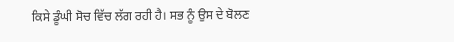ਕਿਸੇ ਡੂੰਘੀ ਸੋਚ ਵਿੱਚ ਲੱਗ ਰਹੀ ਹੈ। ਸਭ ਨੂੰ ਉਸ ਦੇ ਬੋਲਣ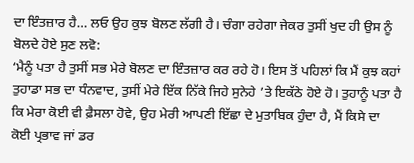ਦਾ ਇੰਤਜ਼ਾਰ ਹੈ… ਲਓ ਉਹ ਕੁਝ ਬੋਲਣ ਲੱਗੀ ਹੈ। ਚੰਗਾ ਰਹੇਗਾ ਜੇਕਰ ਤੁਸੀਂ ਖੁਦ ਹੀ ਉਸ ਨੂੰ ਬੋਲਦੇ ਹੋਏ ਸੁਣ ਲਵੋ:
‘ਮੈਨੂੰ ਪਤਾ ਹੈ ਤੁਸੀਂ ਸਭ ਮੇਰੇ ਬੋਲਣ ਦਾ ਇੰਤਜ਼ਾਰ ਕਰ ਰਹੇ ਹੋ। ਇਸ ਤੋਂ ਪਹਿਲਾਂ ਕਿ ਮੈਂ ਕੁਝ ਕਹਾਂ ਤੁਹਾਡਾ ਸਭ ਦਾ ਧੰਨਵਾਦ, ਤੁਸੀਂ ਮੇਰੇ ਇੱਕ ਨਿੱਕੇ ਜਿਹੇ ਸੁਨੇਹੇ ’ਤੇ ਇਕੱਠੇ ਹੋਏ ਹੋ। ਤੁਹਾਨੂੰ ਪਤਾ ਹੈ ਕਿ ਮੇਰਾ ਕੋਈ ਵੀ ਫ਼ੈਸਲਾ ਹੋਵੇ, ਉਹ ਮੇਰੀ ਆਪਣੀ ਇੱਛਾ ਦੇ ਮੁਤਾਬਿਕ ਹੁੰਦਾ ਹੈ, ਮੈਂ ਕਿਸੇ ਦਾ ਕੋਈ ਪ੍ਰਭਾਵ ਜਾਂ ਡਰ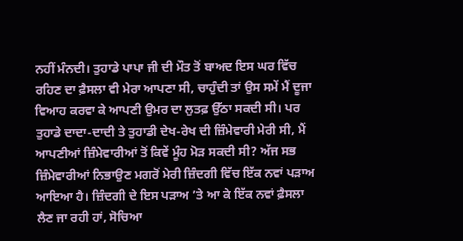ਨਹੀਂ ਮੰਨਦੀ। ਤੁਹਾਡੇ ਪਾਪਾ ਜੀ ਦੀ ਮੌਤ ਤੋਂ ਬਾਅਦ ਇਸ ਘਰ ਵਿੱਚ ਰਹਿਣ ਦਾ ਫ਼ੈਸਲਾ ਵੀ ਮੇਰਾ ਆਪਣਾ ਸੀ, ਚਾਹੁੰਦੀ ਤਾਂ ਉਸ ਸਮੇਂ ਮੈਂ ਦੂਜਾ ਵਿਆਹ ਕਰਵਾ ਕੇ ਆਪਣੀ ਉਮਰ ਦਾ ਲੁਤਫ਼ ਉੱਠਾ ਸਕਦੀ ਸੀ। ਪਰ ਤੁਹਾਡੇ ਦਾਦਾ-ਦਾਦੀ ਤੇ ਤੁਹਾਡੀ ਦੇਖ-ਰੇਖ ਦੀ ਜ਼ਿੰਮੇਵਾਰੀ ਮੇਰੀ ਸੀ, ਮੈਂ ਆਪਣੀਆਂ ਜ਼ਿੰਮੇਵਾਰੀਆਂ ਤੋਂ ਕਿਵੇਂ ਮੂੰਹ ਮੋੜ ਸਕਦੀ ਸੀ? ਅੱਜ ਸਭ ਜ਼ਿੰਮੇਵਾਰੀਆਂ ਨਿਭਾਉਣ ਮਗਰੋਂ ਮੇਰੀ ਜ਼ਿੰਦਗੀ ਵਿੱਚ ਇੱਕ ਨਵਾਂ ਪੜਾਅ ਆਇਆ ਹੈ। ਜ਼ਿੰਦਗੀ ਦੇ ਇਸ ਪੜਾਅ ’ਤੇ ਆ ਕੇ ਇੱਕ ਨਵਾਂ ਫ਼ੈਸਲਾ ਲੈਣ ਜਾ ਰਹੀ ਹਾਂ, ਸੋਚਿਆ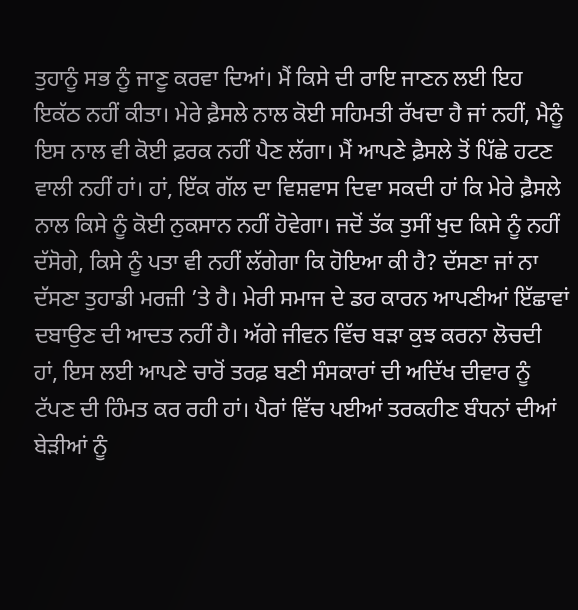ਤੁਹਾਨੂੰ ਸਭ ਨੂੰ ਜਾਣੂ ਕਰਵਾ ਦਿਆਂ। ਮੈਂ ਕਿਸੇ ਦੀ ਰਾਇ ਜਾਣਨ ਲਈ ਇਹ ਇਕੱਠ ਨਹੀਂ ਕੀਤਾ। ਮੇਰੇ ਫ਼ੈਸਲੇ ਨਾਲ ਕੋਈ ਸਹਿਮਤੀ ਰੱਖਦਾ ਹੈ ਜਾਂ ਨਹੀਂ, ਮੈਨੂੰ ਇਸ ਨਾਲ ਵੀ ਕੋਈ ਫ਼ਰਕ ਨਹੀਂ ਪੈਣ ਲੱਗਾ। ਮੈਂ ਆਪਣੇ ਫ਼ੈਸਲੇ ਤੋਂ ਪਿੱਛੇ ਹਟਣ ਵਾਲੀ ਨਹੀਂ ਹਾਂ। ਹਾਂ, ਇੱਕ ਗੱਲ ਦਾ ਵਿਸ਼ਵਾਸ ਦਿਵਾ ਸਕਦੀ ਹਾਂ ਕਿ ਮੇਰੇ ਫ਼ੈਸਲੇ ਨਾਲ ਕਿਸੇ ਨੂੰ ਕੋਈ ਨੁਕਸਾਨ ਨਹੀਂ ਹੋਵੇਗਾ। ਜਦੋਂ ਤੱਕ ਤੁਸੀਂ ਖੁਦ ਕਿਸੇ ਨੂੰ ਨਹੀਂ ਦੱਸੋਗੇ, ਕਿਸੇ ਨੂੰ ਪਤਾ ਵੀ ਨਹੀਂ ਲੱਗੇਗਾ ਕਿ ਹੋਇਆ ਕੀ ਹੈ? ਦੱਸਣਾ ਜਾਂ ਨਾ ਦੱਸਣਾ ਤੁਹਾਡੀ ਮਰਜ਼ੀ ’ਤੇ ਹੈ। ਮੇਰੀ ਸਮਾਜ ਦੇ ਡਰ ਕਾਰਨ ਆਪਣੀਆਂ ਇੱਛਾਵਾਂ ਦਬਾਉਣ ਦੀ ਆਦਤ ਨਹੀਂ ਹੈ। ਅੱਗੇ ਜੀਵਨ ਵਿੱਚ ਬੜਾ ਕੁਝ ਕਰਨਾ ਲੋਚਦੀ ਹਾਂ, ਇਸ ਲਈ ਆਪਣੇ ਚਾਰੋਂ ਤਰਫ਼ ਬਣੀ ਸੰਸਕਾਰਾਂ ਦੀ ਅਦਿੱਖ ਦੀਵਾਰ ਨੂੰ ਟੱਪਣ ਦੀ ਹਿੰਮਤ ਕਰ ਰਹੀ ਹਾਂ। ਪੈਰਾਂ ਵਿੱਚ ਪਈਆਂ ਤਰਕਹੀਣ ਬੰਧਨਾਂ ਦੀਆਂ ਬੇੜੀਆਂ ਨੂੰ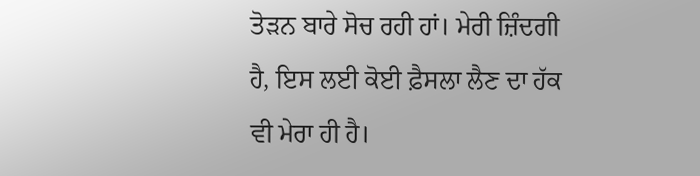ਤੋੜਨ ਬਾਰੇ ਸੋਚ ਰਹੀ ਹਾਂ। ਮੇਰੀ ਜ਼ਿੰਦਗੀ ਹੈ, ਇਸ ਲਈ ਕੋਈ ਫ਼ੈਸਲਾ ਲੈਣ ਦਾ ਹੱਕ ਵੀ ਮੇਰਾ ਹੀ ਹੈ।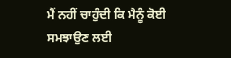ਮੈਂ ਨਹੀਂ ਚਾਹੁੰਦੀ ਕਿ ਮੈਨੂੰ ਕੋਈ ਸਮਝਾਉਣ ਲਈ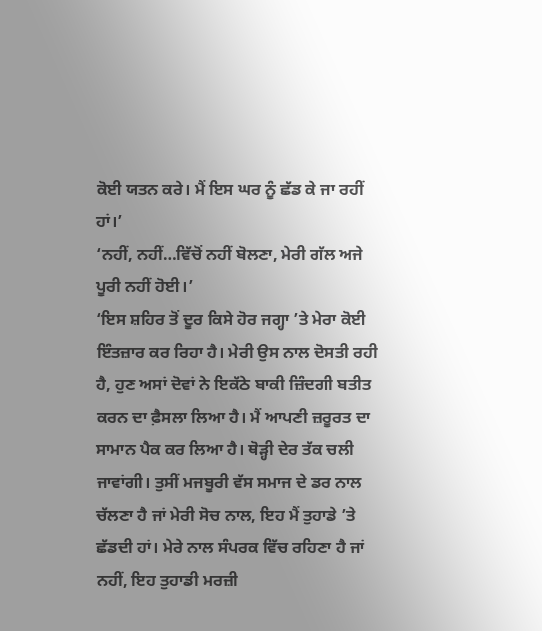ਕੋਈ ਯਤਨ ਕਰੇ। ਮੈਂ ਇਸ ਘਰ ਨੂੰ ਛੱਡ ਕੇ ਜਾ ਰਹੀਂ ਹਾਂ।’
‘ਨਹੀਂ, ਨਹੀਂ…ਵਿੱਚੋਂ ਨਹੀਂ ਬੋਲਣਾ, ਮੇਰੀ ਗੱਲ ਅਜੇ ਪੂਰੀ ਨਹੀਂ ਹੋਈ।’
‘ਇਸ ਸ਼ਹਿਰ ਤੋਂ ਦੂਰ ਕਿਸੇ ਹੋਰ ਜਗ੍ਹਾ ’ਤੇ ਮੇਰਾ ਕੋਈ ਇੰਤਜ਼ਾਰ ਕਰ ਰਿਹਾ ਹੈ। ਮੇਰੀ ਉਸ ਨਾਲ ਦੋਸਤੀ ਰਹੀ ਹੈ, ਹੁਣ ਅਸਾਂ ਦੋਵਾਂ ਨੇ ਇਕੱਠੇ ਬਾਕੀ ਜ਼ਿੰਦਗੀ ਬਤੀਤ ਕਰਨ ਦਾ ਫ਼ੈਸਲਾ ਲਿਆ ਹੈ। ਮੈਂ ਆਪਣੀ ਜ਼ਰੂਰਤ ਦਾ ਸਾਮਾਨ ਪੈਕ ਕਰ ਲਿਆ ਹੈ। ਥੋੜ੍ਹੀ ਦੇਰ ਤੱਕ ਚਲੀ ਜਾਵਾਂਗੀ। ਤੁਸੀਂ ਮਜਬੂਰੀ ਵੱਸ ਸਮਾਜ ਦੇ ਡਰ ਨਾਲ ਚੱਲਣਾ ਹੈ ਜਾਂ ਮੇਰੀ ਸੋਚ ਨਾਲ, ਇਹ ਮੈਂ ਤੁਹਾਡੇ ’ਤੇ ਛੱਡਦੀ ਹਾਂ। ਮੇਰੇ ਨਾਲ ਸੰਪਰਕ ਵਿੱਚ ਰਹਿਣਾ ਹੈ ਜਾਂ ਨਹੀਂ, ਇਹ ਤੁਹਾਡੀ ਮਰਜ਼ੀ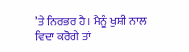’ਤੇ ਨਿਰਭਰ ਹੈ। ਮੈਨੂੰ ਖੁਸ਼ੀ ਨਾਲ ਵਿਦਾ ਕਰੋਗੇ ਤਾਂ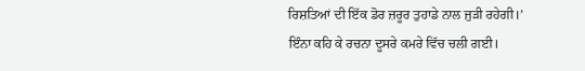ਰਿਸ਼ਤਿਆਂ ਦੀ ਇੱਕ ਡੋਰ ਜ਼ਰੂਰ ਤੁਹਾਡੇ ਨਾਲ ਜੁੜੀ ਰਹੇਗੀ।’
ਇੰਨਾ ਕਹਿ ਕੇ ਰਚਨਾ ਦੂਸਰੇ ਕਮਰੇ ਵਿੱਚ ਚਲੀ ਗਈ।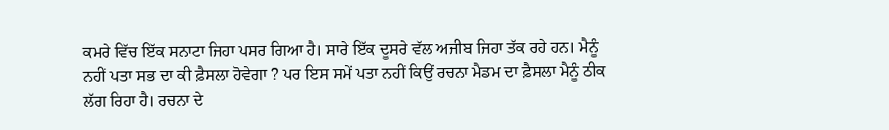ਕਮਰੇ ਵਿੱਚ ਇੱਕ ਸਨਾਟਾ ਜਿਹਾ ਪਸਰ ਗਿਆ ਹੈ। ਸਾਰੇ ਇੱਕ ਦੂਸਰੇ ਵੱਲ ਅਜੀਬ ਜਿਹਾ ਤੱਕ ਰਹੇ ਹਨ। ਮੈਨੂੰ ਨਹੀਂ ਪਤਾ ਸਭ ਦਾ ਕੀ ਫ਼ੈਸਲਾ ਹੋਵੇਗਾ ? ਪਰ ਇਸ ਸਮੇਂ ਪਤਾ ਨਹੀਂ ਕਿਉਂ ਰਚਨਾ ਮੈਡਮ ਦਾ ਫ਼ੈਸਲਾ ਮੈਨੂੰ ਠੀਕ ਲੱਗ ਰਿਹਾ ਹੈ। ਰਚਨਾ ਦੇ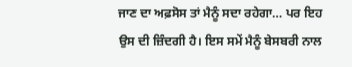ਜਾਣ ਦਾ ਅਫ਼ਸੋਸ ਤਾਂ ਮੈਨੂੰ ਸਦਾ ਰਹੇਗਾ… ਪਰ ਇਹ ਉਸ ਦੀ ਜ਼ਿੰਦਗੀ ਹੈ। ਇਸ ਸਮੇਂ ਮੈਨੂੰ ਬੇਸਬਰੀ ਨਾਲ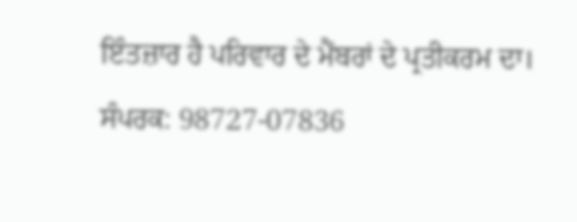ਇੰਤਜ਼ਾਰ ਹੈ ਪਰਿਵਾਰ ਦੇ ਮੈਂਬਰਾਂ ਦੇ ਪ੍ਰਤੀਕਰਮ ਦਾ।
ਸੰਪਰਕ: 98727-07836